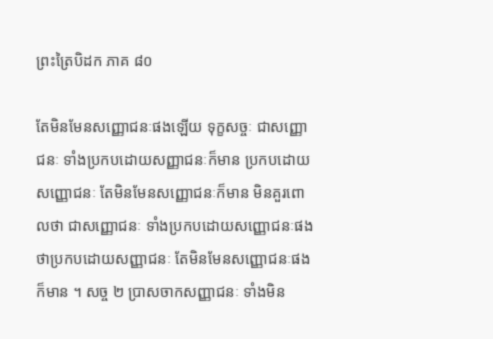ព្រះត្រៃបិដក ភាគ ៨០

តែមិនមែនសញ្ញោជនៈផងឡើយ ទុក្ខសច្ចៈ ជាសញ្ញោជនៈ ទាំងប្រកបដោយសញ្ញាជនៈក៏មាន ប្រកបដោយសញ្ញោជនៈ តែមិនមែនសញ្ញោជនៈក៏មាន មិនគួរពោលថា ជាសញ្ញោជនៈ ទាំងប្រកបដោយសញ្ញោជនៈផង ថាប្រកបដោយសញ្ញាជនៈ តែមិនមែនសញ្ញោជនៈផងក៏មាន ។ សច្ច ២ ប្រាសចាកសញ្ញាជនៈ ទាំងមិន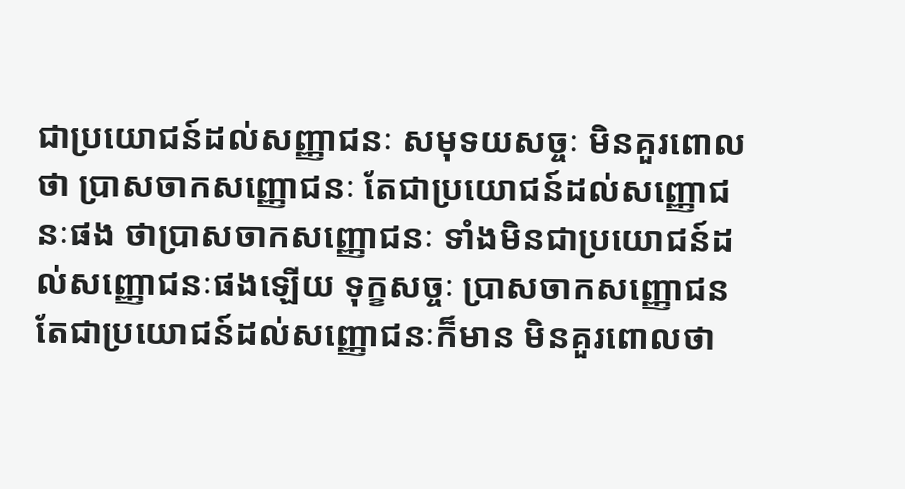ជាប្រយោជន៍ដល់សញ្ញាជនៈ សមុទយសច្ចៈ មិនគួរពោលថា ប្រាសចាកសញ្ញោជនៈ តែជាប្រយោជន៍ដល់សញ្ញោជនៈផង ថាប្រាសចាកសញ្ញោជនៈ ទាំងមិនជាប្រយោជន៍ដល់សញ្ញោជនៈផងឡើយ ទុក្ខសច្ចៈ ប្រាសចាកសញ្ញោជន តែជាប្រយោជន៍ដល់សញ្ញោជនៈក៏មាន មិនគួរពោលថា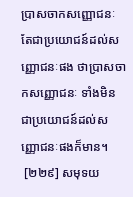ប្រាសចាកសញ្ញោជនៈ តែជាប្រយោជន៍ដល់សញ្ញោជនៈផង ថាប្រាសចាកសញ្ញោជនៈ ទាំងមិនជាប្រយោជន៍ដល់សញ្ញោជនៈផងក៏មាន។
 [២២៩] សមុទយ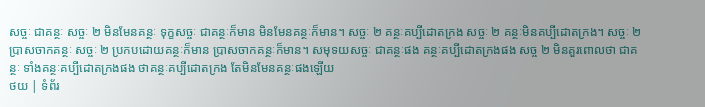សច្ចៈ ជាគន្ថៈ សច្ចៈ ២ មិនមែនគន្ថៈ ទុក្ខសច្ចៈ ជាគន្ថៈក៏មាន មិនមែនគន្ថៈក៏មាន។ សច្ចៈ ២ គន្ថៈគប្បីដោតក្រង សច្ចៈ ២ គន្ថៈមិនគប្បីដោតក្រង។ សច្ចៈ ២ ប្រាសចាកគន្ថៈ សច្ចៈ ២ ប្រកបដោយគន្ថៈក៏មាន ប្រាសចាកគន្ថៈក៏មាន។ សមុទយសច្ចៈ ជាគន្ថៈផង គន្ថៈគប្បីដោតក្រងផង សច្ច ២ មិនគួរពោលថា ជាគន្ថៈ ទាំងគន្ថៈគប្បីដោតក្រងផង ថាគន្ថៈគប្បីដោតក្រង តែមិនមែនគន្ថៈផងឡើយ
ថយ | ទំព័រ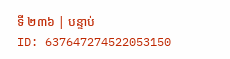ទី ២៣៦ | បន្ទាប់
ID: 637647274522053150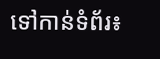ទៅកាន់ទំព័រ៖